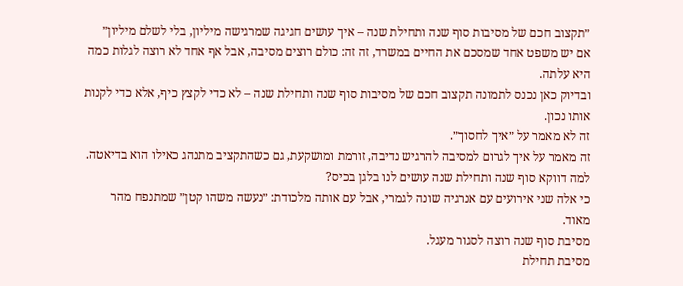״תקצוב חכם של מסיבות סוף שנה ותחילת שנה – איך עושים חגיגה שמרגישה מיליון, בלי לשלם מיליון״
אם יש משפט אחד שמסכם את החיים במשרד, זה זה: כולם רוצים מסיבה, אבל אף אחד לא רוצה לגלות כמה היא עלתה.
ובדיוק כאן נכנס לתמונה תקצוב חכם של מסיבות סוף שנה ותחילת שנה – לא כדי לקצץ כיף, אלא כדי לקנות אותו נכון.
זה לא מאמר על ״איך לחסוך״.
זה מאמר על איך לגרום למסיבה להרגיש נדיבה, זורמת ומושקעת, גם כשהתקציב מתנהג כאילו הוא בדיאטה.
למה דווקא סוף שנה ותחילת שנה עושים לנו בלגן בכיס?
כי אלה שני אירועים עם אנרגיה שונה לגמרי, אבל עם אותה מלכודת: ״נעשה משהו קטן״ שמתנפח מהר מאוד.
מסיבת סוף שנה רוצה לסגור מעגל.
מסיבת תחילת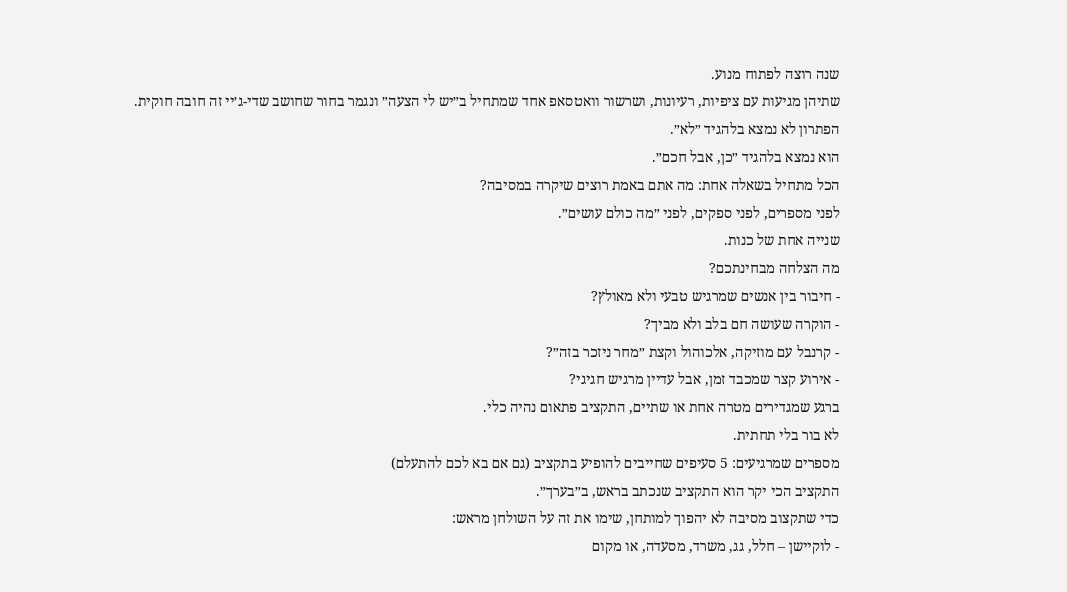שנה רוצה לפתוח מנוע.
שתיהן מגיעות עם ציפיות, רעיונות, ושרשור וואטסאפ אחד שמתחיל ב״יש לי הצעה״ ונגמר בחור שחושב שדי-ג׳יי זה חובה חוקית.
הפתרון לא נמצא בלהגיד ״לא״.
הוא נמצא בלהגיד ״כן, אבל חכם״.
הכל מתחיל בשאלה אחת: מה אתם באמת רוצים שיקרה במסיבה?
לפני מספרים, לפני ספקים, לפני ״מה כולם עושים״.
שנייה אחת של כנות.
מה הצלחה מבחינתכם?
- חיבור בין אנשים שמרגיש טבעי ולא מאולץ?
- הוקרה שעושה חם בלב ולא מביך?
- קרנבל עם מוזיקה, אלכוהול וקצת ״מחר ניזכר בזה״?
- אירוע קצר שמכבד זמן, אבל עדיין מרגיש חגיגי?
ברגע שמגדירים מטרה אחת או שתיים, התקציב פתאום נהיה כלי.
לא בור בלי תחתית.
מספרים שמרגיעים: 5 סעיפים שחייבים להופיע בתקציב (גם אם בא לכם להתעלם)
התקציב הכי יקר הוא התקציב שנכתב בראש, ב״בערך״.
כדי שתקצוב מסיבה לא יהפוך למותחן, שימו את זה על השולחן מראש:
- לוקיישן – חלל, גג, משרד, מסעדה, או מקום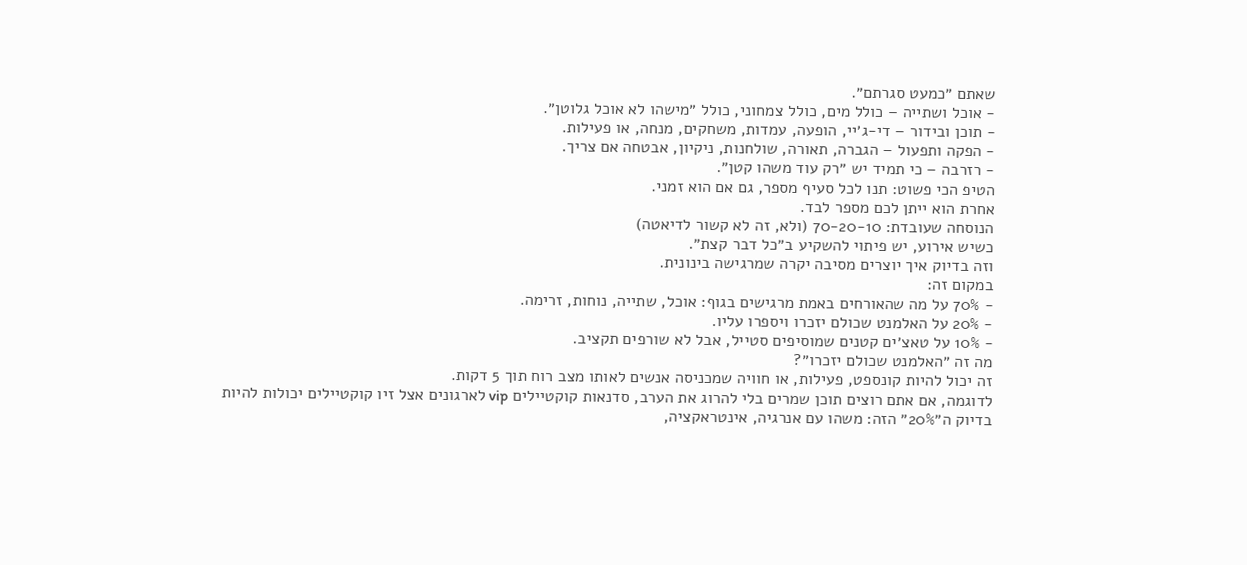שאתם ״כמעט סגרתם״.
- אוכל ושתייה – כולל מים, כולל צמחוני, כולל ״מישהו לא אוכל גלוטן״.
- תוכן ובידור – די-ג׳יי, הופעה, עמדות, משחקים, מנחה, או פעילות.
- הפקה ותפעול – הגברה, תאורה, שולחנות, ניקיון, אבטחה אם צריך.
- רזרבה – כי תמיד יש ״רק עוד משהו קטן״.
הטיפ הכי פשוט: תנו לכל סעיף מספר, גם אם הוא זמני.
אחרת הוא ייתן לכם מספר לבד.
הנוסחה שעובדת: 70-20-10 (ולא, זה לא קשור לדיאטה)
כשיש אירוע, יש פיתוי להשקיע ב״כל דבר קצת״.
וזה בדיוק איך יוצרים מסיבה יקרה שמרגישה בינונית.
במקום זה:
- 70% על מה שהאורחים באמת מרגישים בגוף: אוכל, שתייה, נוחות, זרימה.
- 20% על האלמנט שכולם יזכרו ויספרו עליו.
- 10% על טאצ׳ים קטנים שמוסיפים סטייל, אבל לא שורפים תקציב.
מה זה ״האלמנט שכולם יזכרו״?
זה יכול להיות קונספט, פעילות, או חוויה שמכניסה אנשים לאותו מצב רוח תוך 5 דקות.
לדוגמה, אם אתם רוצים תוכן שמרים בלי להרוג את הערב, סדנאות קוקטיילים vip לארגונים אצל זיו קוקטיילים יכולות להיות בדיוק ה״20%״ הזה: משהו עם אנרגיה, אינטראקציה,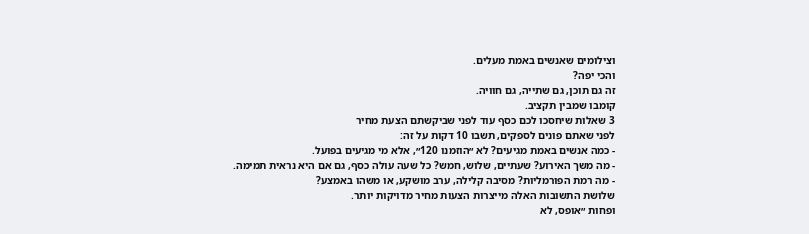וצילומים שאנשים באמת מעלים.
והכי יפה?
זה גם תוכן, גם שתייה, גם חוויה.
קומבו שמבין תקציב.
3 שאלות שיחסכו לכם כסף עוד לפני שביקשתם הצעת מחיר
לפני שאתם פונים לספקים, תשבו 10 דקות על זה:
- כמה אנשים באמת מגיעים? לא ״הוזמנו 120״, אלא מי מגיעים בפועל.
- מה משך האירוע? שעתיים, שלוש, חמש? כל שעה עולה כסף, גם אם היא נראית תמימה.
- מה רמת הפורמליות? מסיבה קלילה, ערב מושקע, או משהו באמצע?
שלושת התשובות האלה מייצרות הצעות מחיר מדויקות יותר.
ופחות ״אופס, לא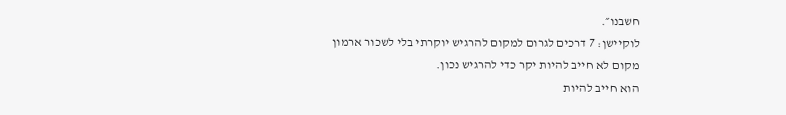חשבנו״.
לוקיישן: 7 דרכים לגרום למקום להרגיש יוקרתי בלי לשכור ארמון
מקום לא חייב להיות יקר כדי להרגיש נכון.
הוא חייב להיות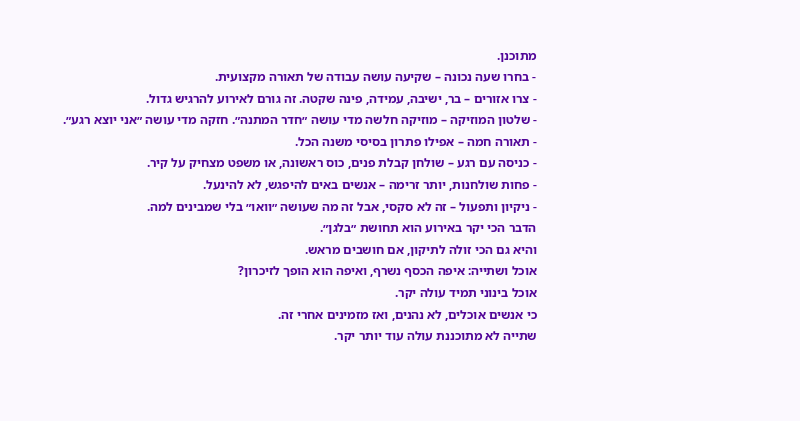מתוכנן.
- בחרו שעה נכונה – שקיעה עושה עבודה של תאורה מקצועית.
- צרו אזורים – בר, ישיבה, עמידה, פינה שקטה. זה גורם לאירוע להרגיש גדול.
- שלטון המוזיקה – מוזיקה חלשה מדי עושה ״חדר המתנה״. חזקה מדי עושה ״אני יוצא רגע״.
- תאורה חמה – אפילו פתרון בסיסי משנה הכל.
- כניסה עם רגע – שולחן קבלת פנים, כוס ראשונה, או משפט מצחיק על קיר.
- פחות שולחנות, יותר זרימה – אנשים באים להיפגש, לא להינעל.
- ניקיון ותפעול – זה לא סקסי, אבל זה מה שעושה ״וואו״ בלי שמבינים למה.
הדבר הכי יקר באירוע הוא תחושת ״בלגן״.
והיא גם הכי זולה לתיקון, אם חושבים מראש.
אוכל ושתייה: איפה הכסף נשרף, ואיפה הוא הופך לזיכרון?
אוכל בינוני תמיד עולה יקר.
כי אנשים אוכלים, לא נהנים, ואז מזמינים אחרי זה.
שתייה לא מתוכננת עולה עוד יותר יקר.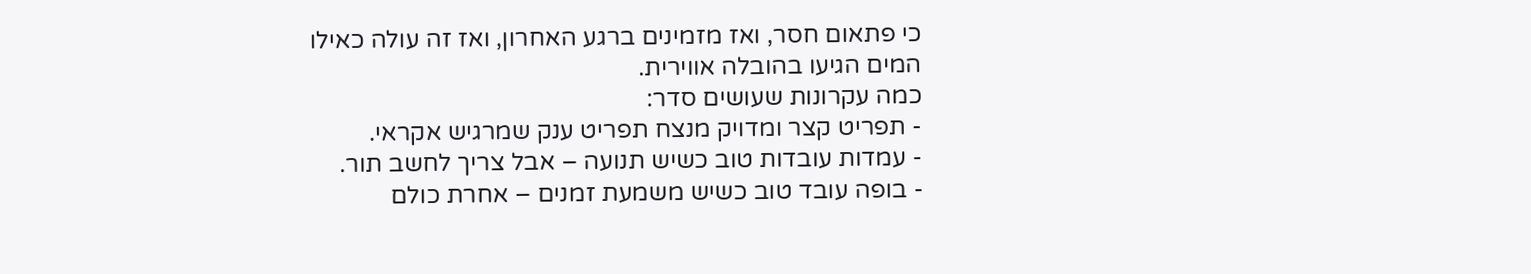כי פתאום חסר, ואז מזמינים ברגע האחרון, ואז זה עולה כאילו המים הגיעו בהובלה אווירית.
כמה עקרונות שעושים סדר:
- תפריט קצר ומדויק מנצח תפריט ענק שמרגיש אקראי.
- עמדות עובדות טוב כשיש תנועה – אבל צריך לחשב תור.
- בופה עובד טוב כשיש משמעת זמנים – אחרת כולם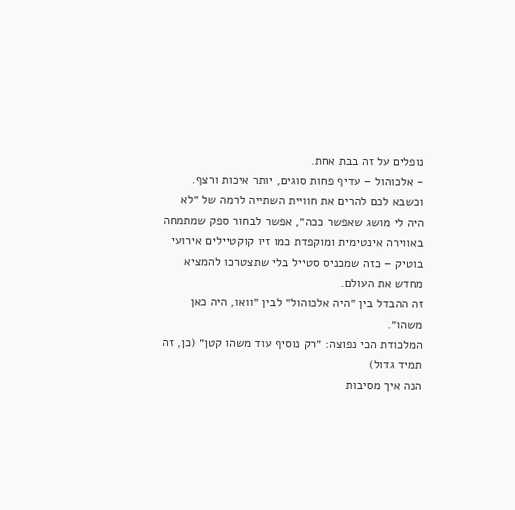נופלים על זה בבת אחת.
- אלכוהול – עדיף פחות סוגים, יותר איכות ורצף.
וכשבא לכם להרים את חוויית השתייה לרמה של ״לא היה לי מושג שאפשר ככה״, אפשר לבחור ספק שמתמחה באווירה אינטימית ומוקפדת כמו זיו קוקטיילים אירועי בוטיק – כזה שמכניס סטייל בלי שתצטרכו להמציא מחדש את העולם.
זה ההבדל בין ״היה אלכוהול״ לבין ״וואו, היה כאן משהו״.
המלכודת הכי נפוצה: ״רק נוסיף עוד משהו קטן״ (כן, זה תמיד גדול)
הנה איך מסיבות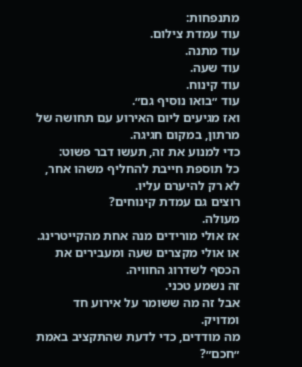מתנפחות:
עוד עמדת צילום.
עוד מתנה.
עוד שעה.
עוד קינוח.
עוד ״בואו נוסיף גם״.
ואז מגיעים ליום האירוע עם תחושה של מרתון, במקום חגיגה.
כדי למנוע את זה, תעשו דבר פשוט:
כל תוספת חייבת להחליף משהו אחר, לא רק להיערם עליו.
רוצים גם עמדת קינוחים?
מעולה.
אז אולי מורידים מנה אחת מהקייטרינג.
או אולי מקצרים שעה ומעבירים את הכסף לשדרוג החוויה.
זה נשמע טכני.
אבל זה מה ששומר על אירוע חד ומדויק.
מה מודדים, כדי לדעת שהתקציב באמת ״חכם״?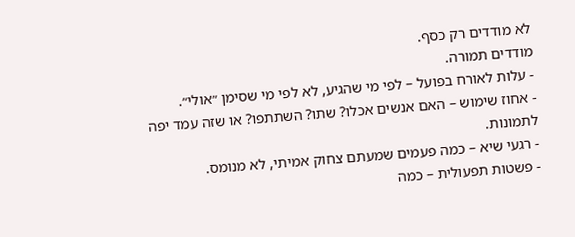לא מודדים רק כסף.
מודדים תמורה.
- עלות לאורח בפועל – לפי מי שהגיע, לא לפי מי שסימן ״אולי״.
- אחוז שימוש – האם אנשים אכלו? שתו? השתתפו? או שזה עמד יפה לתמונות.
- רגעי שיא – כמה פעמים שמעתם צחוק אמיתי, לא מנומס.
- פשטות תפעולית – כמה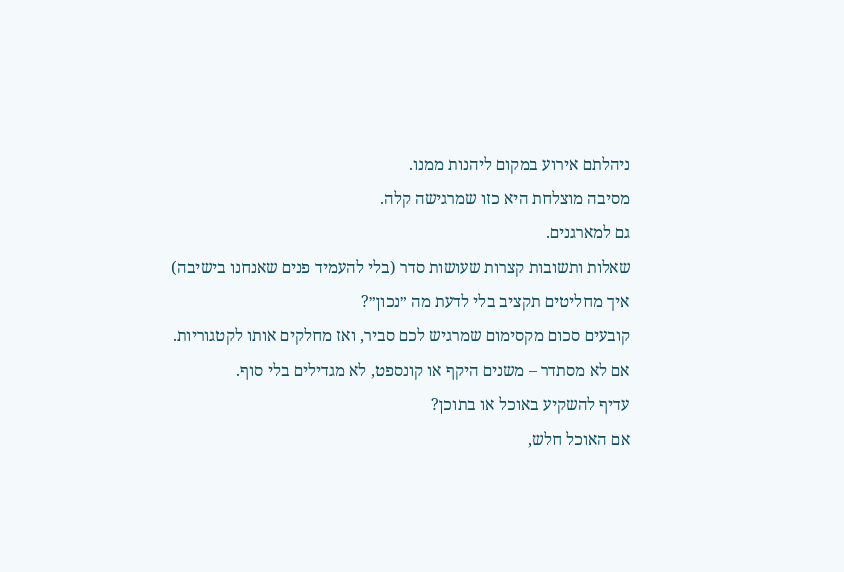ניהלתם אירוע במקום ליהנות ממנו.
מסיבה מוצלחת היא כזו שמרגישה קלה.
גם למארגנים.
שאלות ותשובות קצרות שעושות סדר (בלי להעמיד פנים שאנחנו בישיבה)
איך מחליטים תקציב בלי לדעת מה ״נכון״?
קובעים סכום מקסימום שמרגיש לכם סביר, ואז מחלקים אותו לקטגוריות.
אם לא מסתדר – משנים היקף או קונספט, לא מגדילים בלי סוף.
עדיף להשקיע באוכל או בתוכן?
אם האוכל חלש,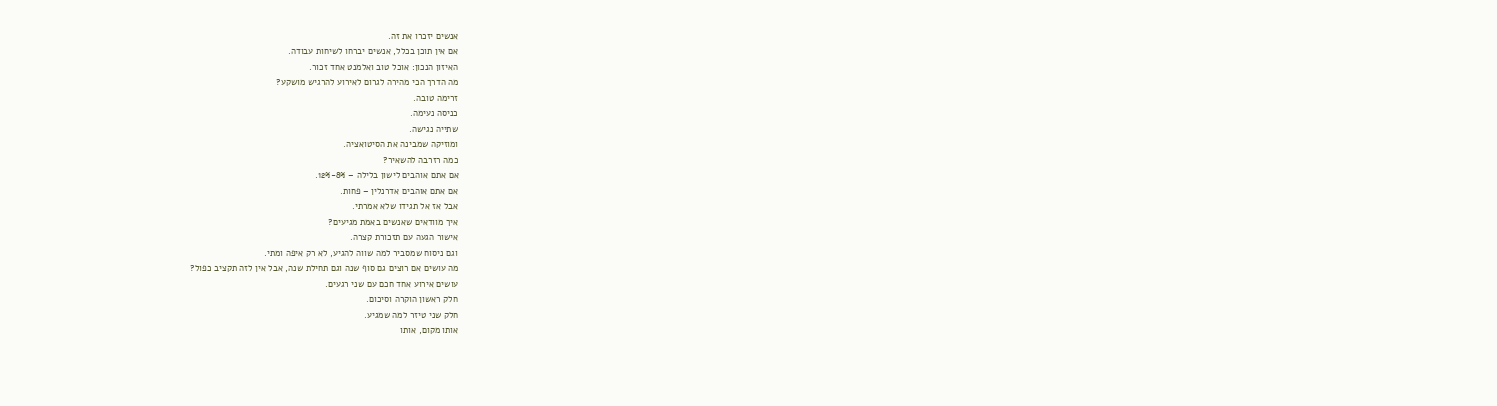אנשים יזכרו את זה.
אם אין תוכן בכלל, אנשים יברחו לשיחות עבודה.
האיזון הנכון: אוכל טוב ואלמנט אחד זכור.
מה הדרך הכי מהירה לגרום לאירוע להרגיש מושקע?
זרימה טובה.
כניסה נעימה.
שתייה נגישה.
ומוזיקה שמבינה את הסיטואציה.
כמה רזרבה להשאיר?
אם אתם אוהבים לישון בלילה – 8%-12%.
אם אתם אוהבים אדרנלין – פחות.
אבל אז אל תגידו שלא אמרתי.
איך מוודאים שאנשים באמת מגיעים?
אישור הגעה עם תזכורת קצרה.
וגם ניסוח שמסביר למה שווה להגיע, לא רק איפה ומתי.
מה עושים אם רוצים גם סוף שנה וגם תחילת שנה, אבל אין לזה תקציב כפול?
עושים אירוע אחד חכם עם שני רגעים.
חלק ראשון הוקרה וסיכום.
חלק שני טיזר למה שמגיע.
אותו מקום, אותו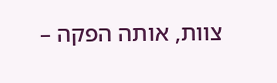צוות, אותה הפקה –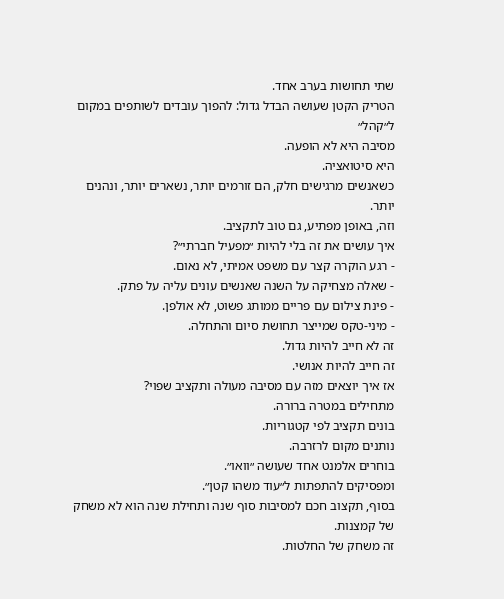שתי תחושות בערב אחד.
הטריק הקטן שעושה הבדל גדול: להפוך עובדים לשותפים במקום ל״קהל״
מסיבה היא לא הופעה.
היא סיטואציה.
כשאנשים מרגישים חלק, הם זורמים יותר, נשארים יותר, ונהנים יותר.
וזה, באופן מפתיע, גם טוב לתקציב.
איך עושים את זה בלי להיות ״מפעיל חברתי״?
- רגע הוקרה קצר עם משפט אמיתי, לא נאום.
- שאלה מצחיקה על השנה שאנשים עונים עליה על פתק.
- פינת צילום עם פריים ממותג פשוט, לא אולפן.
- מיני-טקס שמייצר תחושת סיום והתחלה.
זה לא חייב להיות גדול.
זה חייב להיות אנושי.
אז איך יוצאים מזה עם מסיבה מעולה ותקציב שפוי?
מתחילים במטרה ברורה.
בונים תקציב לפי קטגוריות.
נותנים מקום לרזרבה.
בוחרים אלמנט אחד שעושה ״וואו״.
ומפסיקים להתפתות ל״עוד משהו קטן״.
בסוף, תקצוב חכם למסיבות סוף שנה ותחילת שנה הוא לא משחק של קמצנות.
זה משחק של החלטות.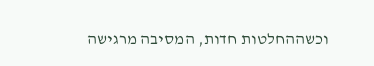וכשההחלטות חדות, המסיבה מרגישה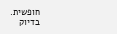חופשית.
בדיוק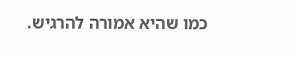כמו שהיא אמורה להרגיש.